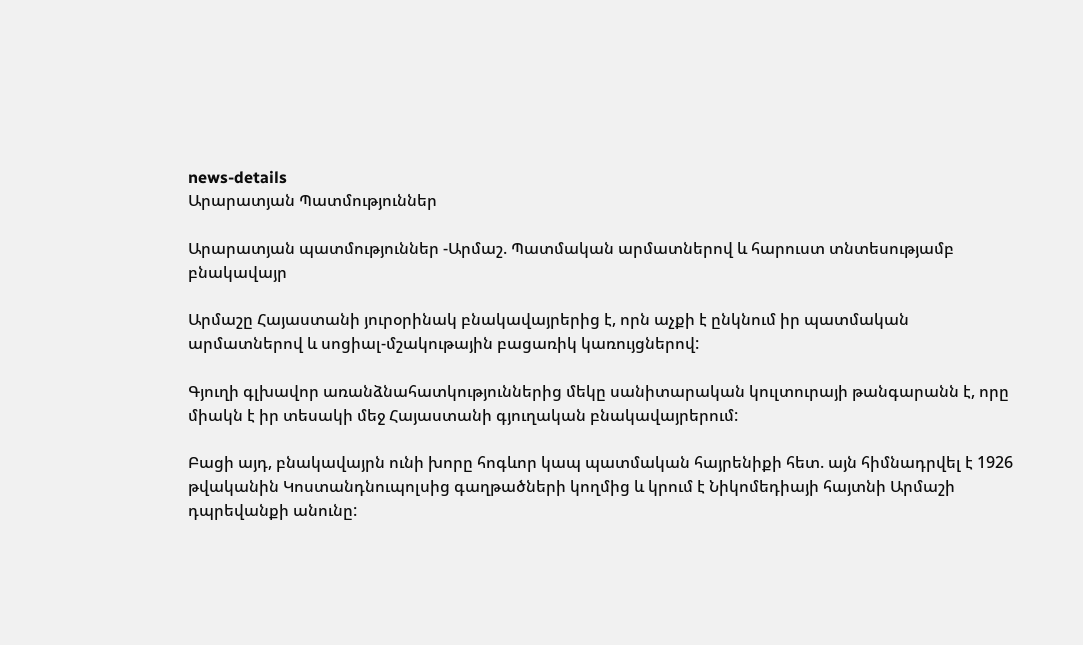news-details
Արարատյան Պատմություններ

Արարատյան պատմություններ -Արմաշ. Պատմական արմատներով և հարուստ տնտեսությամբ բնակավայր

Արմաշը Հայաստանի յուրօրինակ բնակավայրերից է, որն աչքի է ընկնում իր պատմական արմատներով և սոցիալ-մշակութային բացառիկ կառույցներով:

Գյուղի գլխավոր առանձնահատկություններից մեկը սանիտարական կուլտուրայի թանգարանն է, որը միակն է իր տեսակի մեջ Հայաստանի գյուղական բնակավայրերում:

Բացի այդ, բնակավայրն ունի խորը հոգևոր կապ պատմական հայրենիքի հետ. այն հիմնադրվել է 1926 թվականին Կոստանդնուպոլսից գաղթածների կողմից և կրում է Նիկոմեդիայի հայտնի Արմաշի դպրեվանքի անունը: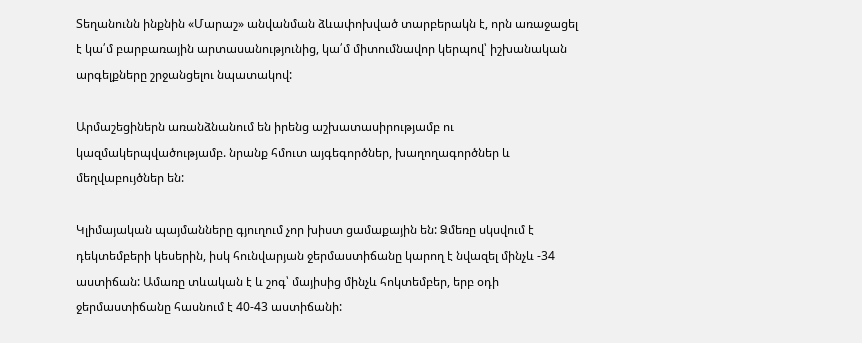Տեղանունն ինքնին «Մարաշ» անվանման ձևափոխված տարբերակն է, որն առաջացել է կա՛մ բարբառային արտասանությունից, կա՛մ միտումնավոր կերպով՝ իշխանական արգելքները շրջանցելու նպատակով:

Արմաշեցիներն առանձնանում են իրենց աշխատասիրությամբ ու կազմակերպվածությամբ. նրանք հմուտ այգեգործներ, խաղողագործներ և մեղվաբույծներ են:

Կլիմայական պայմանները գյուղում չոր խիստ ցամաքային են: Ձմեռը սկսվում է դեկտեմբերի կեսերին, իսկ հունվարյան ջերմաստիճանը կարող է նվազել մինչև -34 աստիճան: Ամառը տևական է և շոգ՝ մայիսից մինչև հոկտեմբեր, երբ օդի ջերմաստիճանը հասնում է 40-43 աստիճանի: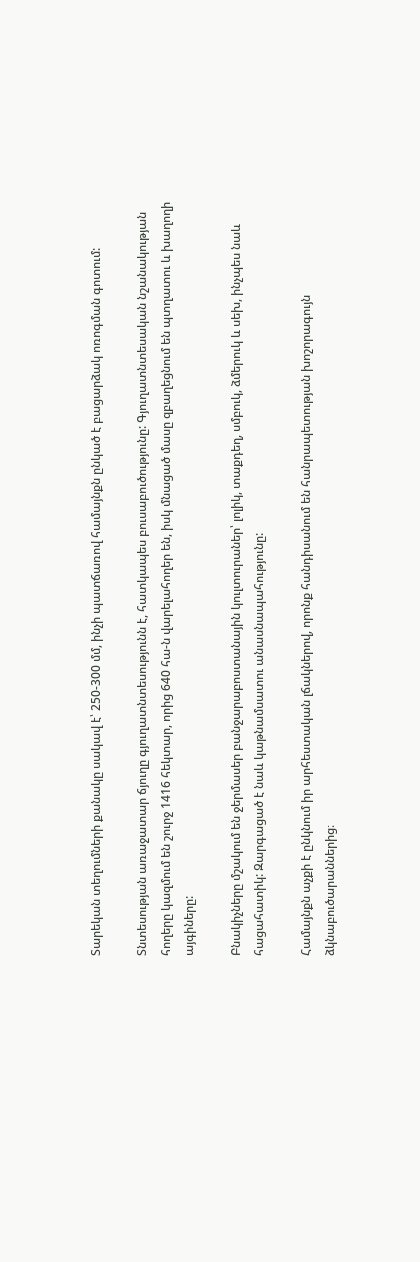Տարեկան տեղումների քանակը սակավ է՝ 250-300 մմ, ինչի պատճառով համայնքն ընկած է բացարձակ ոռոգման գոտում:

Տնտեսության առաջատար ճյուղը գյուղատնտեսությունն է, հատկապես բուսաբուծությունը: Գյուղատնտեսական նշանակության հողերը կազմում են շուրջ 1416 հեկտար, որից 640 հա-ն վարելահողեր են, իսկ մնացած մասը զբաղեցնում են պտղատու և խաղողի այգիները:

Բնակիչները մշակում են ջերմասեր բանջարաբոստանային կուլտուրաներ՝ լոլիկ, տաքդեղ, սմբուկ, ձմերուկ և սեխ, ինչպես նաև հացահատիկ: Զարգացած է նաև կաթնամսատու անասնապահությունը:

Համայնքն աչքի է ընկնում իր արհեստական լճակներով, որոնք հանդիսանում են հանրապետության խոշորագույն ձկնաբուծարաններից։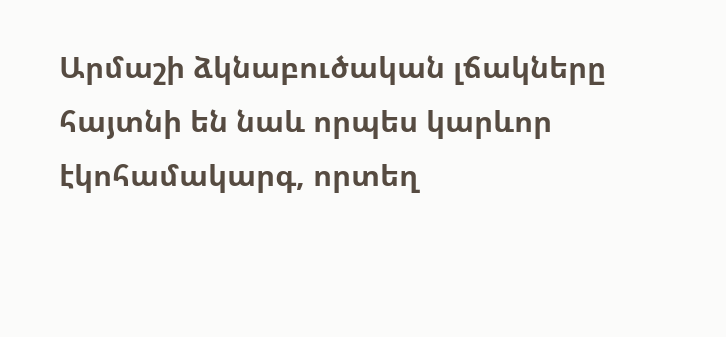Արմաշի ձկնաբուծական լճակները հայտնի են նաև որպես կարևոր էկոհամակարգ, որտեղ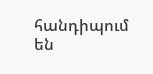հանդիպում են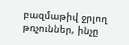բազմաթիվ ջրլող թռչուններ, ինչը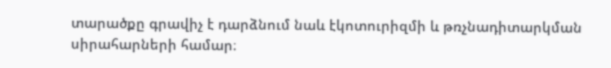տարածքը գրավիչ է դարձնում նաև էկոտուրիզմի և թռչնադիտարկման սիրահարների համար։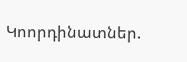Կոորդինատներ.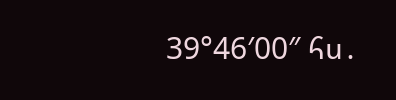39°46′00″ հս․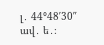լ․ 44°48′30″ ավ․ ե․։